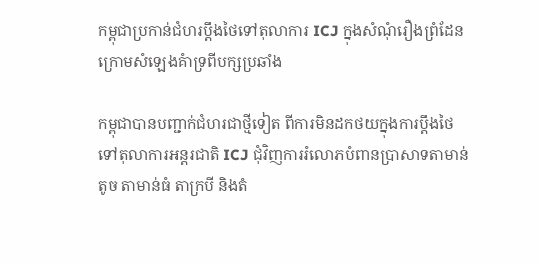កម្ពុជាប្រកាន់ជំហរប្តឹងថៃទៅតុលាការ ICJ ក្នុងសំណុំរឿងព្រំដែនក្រោមសំឡេងគំាទ្រពីបក្សប្រឆាំង

កម្ពុជាបានបញ្ជាក់ជំហរជាថ្មីទៀត ពីការមិនដកថយក្នុងការប្តឹងថៃទៅតុលាការអន្តរជាតិ ICJ ជុំវិញការរំលោភបំពានប្រាសាទតាមាន់តូច តាមាន់ធំ តាក្របី និងតំ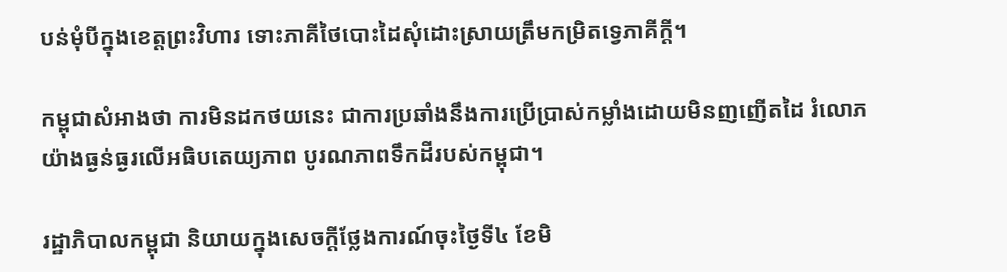បន់មុំបីក្នុងខេត្តព្រះវិហារ ទោះភាគីថៃបោះដៃសុំដោះស្រាយត្រឹមកម្រិតទ្វេភាគីក្តី។

កម្ពុជាសំអាងថា ការមិនដកថយនេះ ជាការប្រឆាំងនឹងការប្រើប្រាស់កម្លាំងដោយមិនញញើតដៃ រំលោភយ៉ាងធ្ងន់ធ្ងរលើអធិបតេយ្យភាព បូរណភាពទឹកដីរបស់កម្ពុជា។

រដ្ឋាភិបាលកម្ពុជា និយាយក្នុងសេចក្តីថ្លែងការណ៍ចុះថ្ងៃទី៤ ខែមិ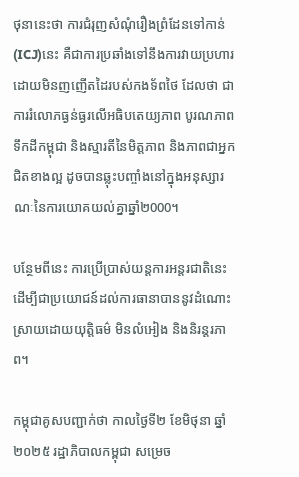ថុនានេះថា ការជំរុញសំណុំរឿងព្រំដែនទៅកាន់(ICJ)នេះ គឺជាការប្រឆាំងទៅនឹងការវាយប្រហារដោយមិនញញើតដៃរបស់កងទ័ពថៃ ដែលថា ជាការរំលោភធ្ងន់ធ្ងរលើអធិបតេយ្យភាព បូរណភាពទឹកដីកម្ពុជា និងស្មារតីនៃមិត្តភាព និងភាពជាអ្នកជិតខាងល្អ ដូចបានឆ្លុះបញ្ចាំងនៅក្នុងអនុស្សារណៈនៃការយោគយល់គ្នាឆ្នាំ២000។

បន្ថែមពីនេះ ការប្រើប្រាស់យន្តការអន្តរជាតិនេះ ដើម្បីជាប្រយោជន៍ដល់ការធានាបាននូវដំណោះស្រាយដោយយុត្តិធម៌ មិនលំអៀង និងនិរន្តរភាព។

កម្ពុជាគូសបញ្ជាក់ថា កាលថ្ងៃទី២ ខែមិថុនា ឆ្នាំ២០២៥ រដ្ឋាភិបាលកម្ពុជា សម្រេច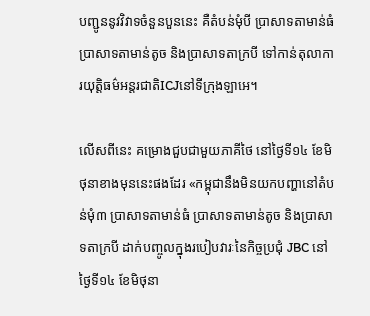បញ្ជូននូវវិវាទចំនួនបួននេះ គឺតំបន់មុំបី ប្រាសាទតាមាន់ធំ ប្រាសាទតាមាន់តូច និងប្រាសាទតាក្របី ទៅកាន់តុលាការយុត្តិធម៌អន្តរជាតិICJនៅទីក្រុងឡាអេ។

លើសពីនេះ គម្រោងជួបជាមួយភាគីថៃ នៅថ្ងៃទី១៤ ខែមិថុនាខាងមុននេះផងដែរ «កម្ពុជានឹងមិនយកបញ្ហានៅតំបន់មុំ៣ ប្រាសាទតាមាន់ធំ ប្រាសាទតាមាន់តូច និងប្រាសាទតាក្របី ដាក់បញ្ចូលក្នុងរបៀបវារៈនៃកិច្ចប្រជុំ JBC នៅថ្ងៃទី១៤ ខែមិថុនា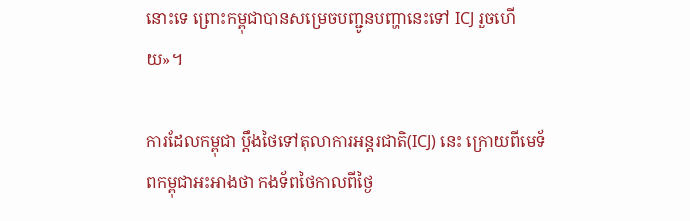នោះទេ ព្រោះកម្ពុជាបានសម្រេចបញ្ជូនបញ្ហានេះទៅ ICJ រួចហើយ»។

ការដែលកម្ពុជា ប្តឹងថៃទៅតុលាការអន្តរជាតិ(ICJ) នេះ ក្រោយពីមេទ័ពកម្ពុជាអះអាងថា កងទ័ពថៃកាលពីថ្ងៃ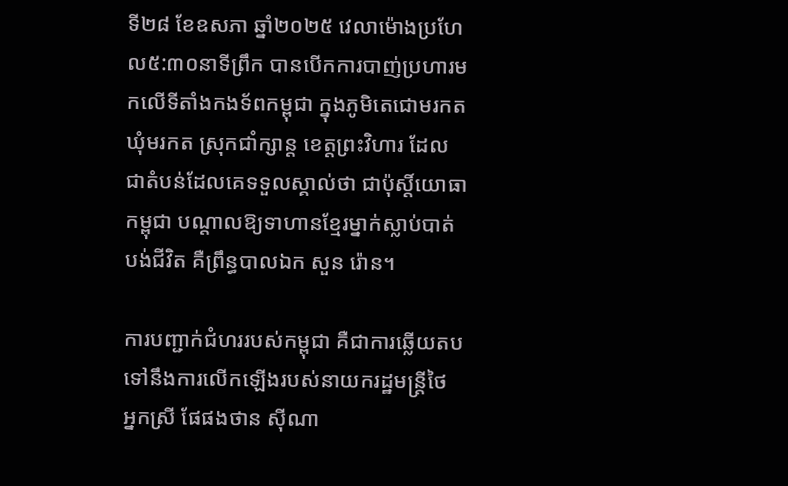ទី២៨ ខែឧសភា ឆ្នាំ២០២៥ វេលាម៉ោងប្រហែល៥:៣០នាទីព្រឹក បានបើកការបាញ់ប្រហារមកលើទីតាំងកងទ័ពកម្ពុជា ក្នុងភូមិតេជោមរកត ឃុំមរកត ស្រុកជាំក្សាន្ត ខេត្តព្រះវិហារ ដែលជាតំបន់ដែលគេទទួលស្គាល់ថា ជាប៉ុស្តិ៍យោធាកម្ពុជា បណ្តាលឱ្យទាហានខ្មែរម្នាក់ស្លាប់បាត់បង់ជីវិត គឺព្រឹន្ធបាលឯក សួន រ៉ោន។

ការបញ្ជាក់ជំហររបស់កម្ពុជា គឺជាការឆ្លើយតបទៅនឹងការលើកឡើងរបស់នាយករដ្ឋមន្រ្តីថៃ អ្នកស្រី ផែផងថាន ស៊ីណា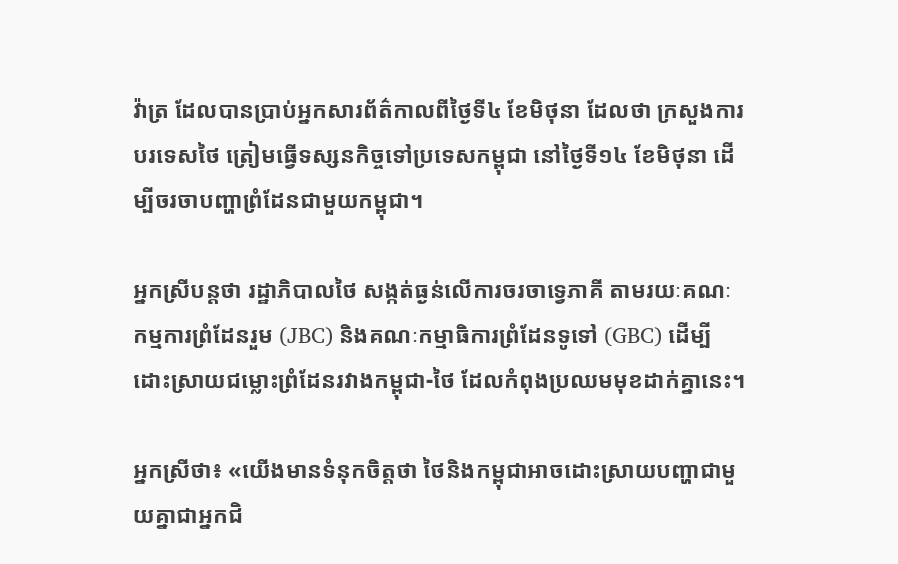វ៉ាត្រ ដែលបានប្រាប់អ្នកសារព័ត៌កាលពីថ្ងៃទី៤ ខែមិថុនា ដែលថា ក្រសួងការបរទេសថៃ ត្រៀមធ្វើទស្សនកិច្ចទៅប្រទេសកម្ពុជា នៅថ្ងៃទី១៤ ខែមិថុនា ដើម្បីចរចាបញ្ហាព្រំដែនជាមួយកម្ពុជា។

អ្នកស្រីបន្តថា រដ្ឋាភិបាលថៃ សង្កត់ធ្ងន់លើការចរចាទ្វេភាគី តាមរយៈគណៈកម្មការព្រំដែនរួម (JBC) និងគណៈកម្មាធិការព្រំដែនទូទៅ (GBC) ដើម្បីដោះស្រាយជម្លោះព្រំដែនរវាងកម្ពុជា-ថៃ ដែលកំពុងប្រឈមមុខដាក់គ្នានេះ។

អ្នកស្រីថា៖ «យើងមានទំនុកចិត្តថា ថៃនិងកម្ពុជាអាចដោះស្រាយបញ្ហាជាមួយគ្នាជាអ្នកជិ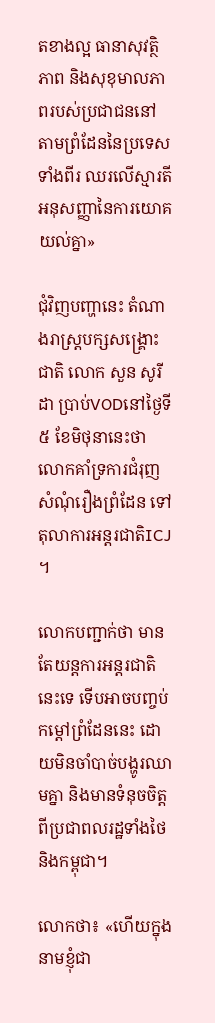តខាងល្អ ធានាសុវត្ថិភាព និងសុខុមាលភាពរបស់ប្រជាជននៅតាមព្រំដែននៃប្រទេសទាំងពីរ ឈរលើស្មារតីអនុសញ្ញានៃការយោគយល់គ្នា»

ជុំវិញបញ្ហានេះ តំណាងរាស្រ្តបក្សសង្រ្គោះជាតិ លោក សួន សូរីដា ប្រាប់VODនៅថ្ងៃទី៥ ខែមិថុនានេះថា លោកគាំទ្រការជំរុញសំណុំរឿងព្រំដែន ទៅតុលាការអន្តរជាតិICJ ។

លោកបញ្ជាក់ថា មានតែយន្តការអន្តរជាតិនេះទេ ទើបអាចបញ្ចប់កម្តៅព្រំដែននេះ ដោយមិនចាំបាច់បង្ហូរឈាមគ្នា និងមានទំនុចចិត្តពីប្រជាពលរដ្ឋទាំងថៃ និងកម្ពុជា។

លោកថា៖ «ហើយក្នុងនាមខ្ញុំជា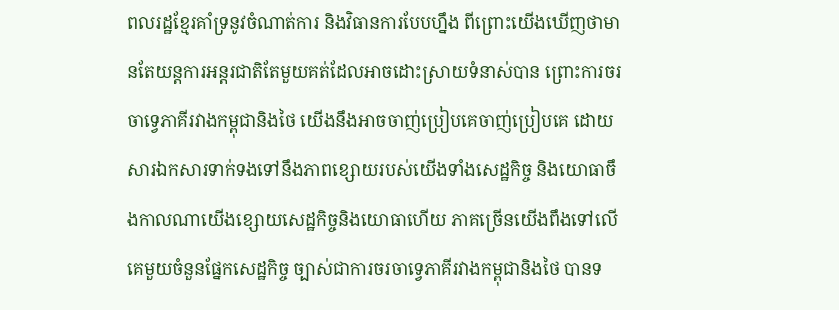ពលរដ្ឋខ្មែរគាំទ្រនូវចំណាត់ការ និងវិធានការបែបហ្នឹង ពីព្រោះយើងឃើញថាមានតែយន្តការអន្តរជាតិតែមួយគត់ដែលអាចដោះស្រាយទំនាស់បាន ព្រោះការចរចាទ្វេភាគីរវាងកម្ពុជានិងថៃ យើងនឹងអាចចាញ់ប្រៀបគេចាញ់ប្រៀបគេ ដោយសារឯកសារទាក់ទងទៅនឹងភាពខ្សោយរបស់យើងទាំងសេដ្ឋកិច្ច និងយោធាចឹងកាលណាយើងខ្សោយសេដ្ឋកិច្ចនិងយោធាហើយ ភាគច្រើនយើងពឹងទៅលើគេមួយចំនួនផ្នែកសេដ្ឋកិច្ច ច្បាស់ជាការចរចាទ្វេភាគីរវាងកម្ពុជានិងថៃ បានទ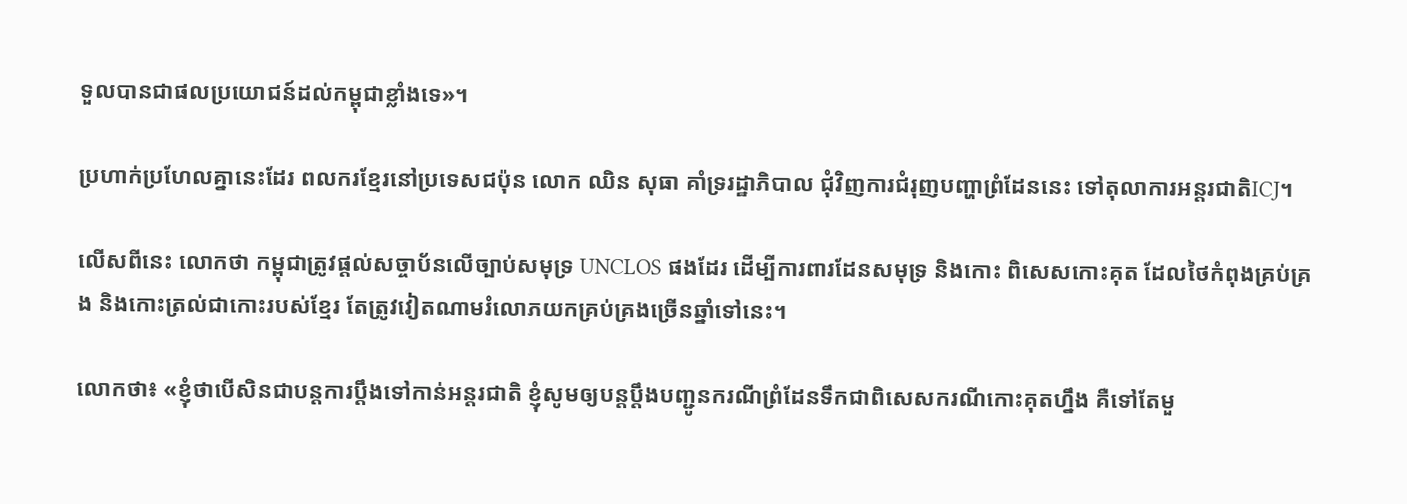ទួលបានជាផលប្រយោជន៍ដល់កម្ពុជាខ្លាំងទេ»។

ប្រហាក់ប្រហែលគ្នានេះដែរ ពលករខ្មែរនៅប្រទេសជប៉ុន លោក ឈិន សុធា គាំទ្ររដ្ឋាភិបាល ជុំវិញការជំរុញបញ្ហាព្រំដែននេះ ទៅតុលាការអន្តរជាតិICJ។

លើសពីនេះ លោកថា កម្ពុជាត្រូវផ្តល់សច្ចាប័នលើច្បាប់សមុទ្រ UNCLOS ផងដែរ ដើម្បីការពារដែនសមុទ្រ និងកោះ ពិសេសកោះគុត ដែលថៃកំពុងគ្រប់គ្រង និងកោះត្រល់ជាកោះរបស់ខ្មែរ តែត្រូវវៀតណាមរំលោភយកគ្រប់គ្រងច្រើនឆ្នាំទៅនេះ។

លោកថា៖ «ខ្ញុំថាបើសិនជាបន្តការប្ដឹងទៅកាន់អន្តរជាតិ ខ្ញុំសូមឲ្យបន្តប្ដឹងបញ្ជូនករណីព្រំដែនទឹកជាពិសេសករណីកោះគុតហ្នឹង គឺទៅតែមួ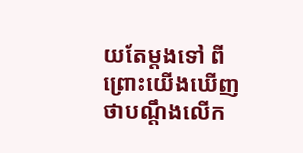យតែម្តងទៅ ពីព្រោះយើងឃើញថាបណ្ដឹងលើក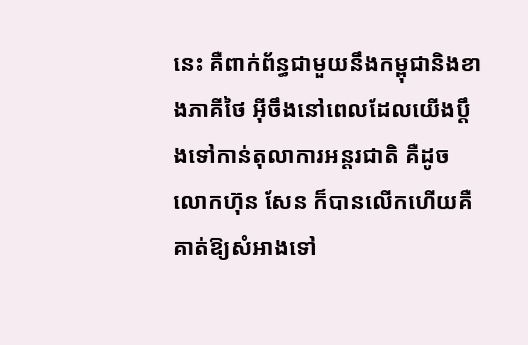នេះ គឺពាក់ព័ន្ធជាមួយនឹងកម្ពុជានិងខាងភាគីថៃ អ៊ីចឹងនៅពេលដែលយើងប្ដឹងទៅកាន់តុលាការអន្តរជាតិ គឺដូចលោកហ៊ុន សែន ក៏បានលើកហើយគឺគាត់ឱ្យសំអាងទៅ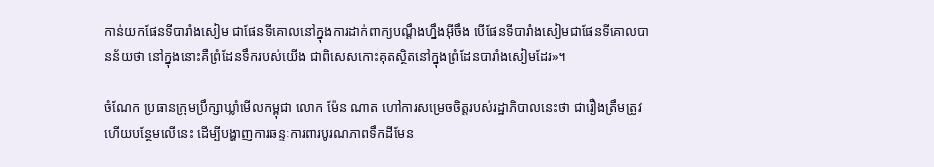កាន់យកផែនទីបារាំងសៀម ជាផែនទីគោលនៅក្នុងការដាក់ពាក្យបណ្ដឹងហ្នឹងអ៊ីចឹង បើផែនទីបារាំងសៀមជាផែនទីគោលបានន័យថា នៅក្នុងនោះគឺព្រំដែនទឹករបស់យើង ជាពិសេសកោះគុតស្ថិតនៅក្នុងព្រំដែនបារាំងសៀមដែរ»។

ចំណែក ប្រធានក្រុមប្រឹក្សាឃ្លាំមើលកម្ពុជា លោក ម៉ែន ណាត ហៅការសម្រេចចិត្តរបស់រដ្ឋាភិបាលនេះថា ជារឿងត្រឹមត្រូវ ហើយបន្ថែមលើនេះ ដើម្បីបង្ហាញការឆន្ទៈការពារបូរណភាពទឹកដីមែន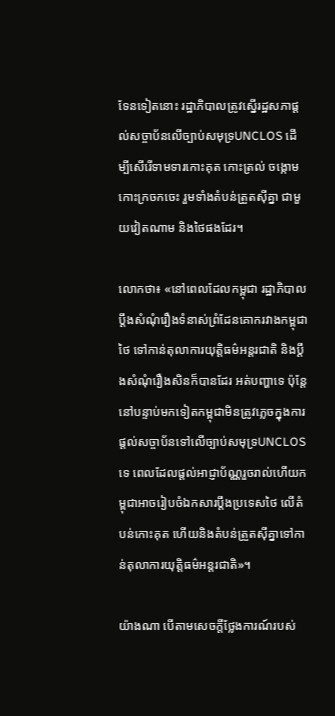ទែនទៀតនោះ រដ្ឋាភិបាលត្រូវស្នើរដ្ឋសភាផ្តល់សច្ចាប័នលើច្បាប់សមុទ្រUNCLOS ដើម្បីសើរើទាមទារកោះគុត កោះត្រល់ ចង្កោមកោះក្រចកចេះ រួមទាំងតំបន់ត្រួតស៊ីគ្នា ជាមួយវៀតណាម និងថៃផងដែរ។

លោកថា៖ «នៅពេលដែលកម្ពុជា រដ្ឋាភិបាលប្ដឹងសំណុំរឿងទំនាស់ព្រំដែនគោករវាងកម្ពុជាថៃ ទៅកាន់តុលាការយុត្តិធម៌អន្តរជាតិ និងប្ដឹងសំណុំរឿងសិនក៏បានដែរ អត់បញ្ហាទេ ប៉ុន្តែនៅបន្ទាប់មកទៀតកម្ពុជាមិនត្រូវភ្លេចក្នុងការផ្តល់សច្ចាប័នទៅលើច្បាប់សមុទ្រUNCLOSទេ ពេលដែលផ្តល់អាជ្ញាប័ណ្ណរួចរាល់ហើយកម្ពុជាអាចរៀបចំឯកសារប្ដឹងប្រទេសថៃ លើតំបន់កោះគុត ហើយនិងតំបន់ត្រួតស៊ីគ្នាទៅកាន់តុលាការយុត្តិធម៌អន្តរជាតិ»។

យ៉ាងណា បើតាមសេចក្តីថ្លែងការណ៍របស់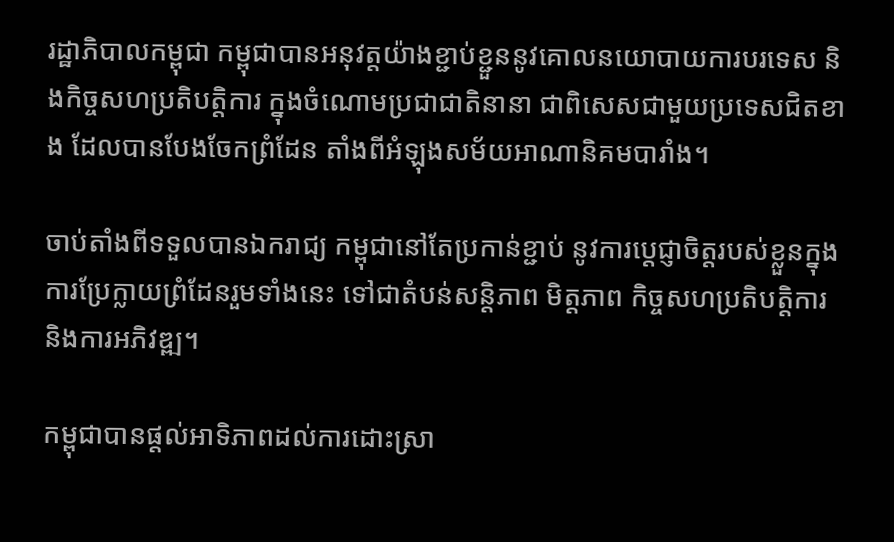រដ្ឋាភិបាលកម្ពុជា កម្ពុជាបានអនុវត្តយ៉ាងខ្ជាប់ខ្ជួននូវគោលនយោបាយការបរទេស និងកិច្ចសហប្រតិបត្តិការ ក្នុងចំណោមប្រជាជាតិនានា ជាពិសេសជាមួយប្រទេសជិតខាង ដែលបានបែងចែកព្រំដែន តាំងពីអំឡុងសម័យអាណានិគមបារាំង។

ចាប់តាំងពីទទួលបានឯករាជ្យ កម្ពុជានៅតែប្រកាន់ខ្ជាប់ នូវការប្តេជ្ញាចិត្តរបស់ខ្លួនក្នុងការប្រែក្លាយព្រំដែនរួមទាំងនេះ ទៅជាតំបន់សន្តិភាព មិត្តភាព កិច្ចសហប្រតិបត្តិការ និងការអភិវឌ្ឍ។

កម្ពុជាបានផ្តល់អាទិភាពដល់ការដោះស្រា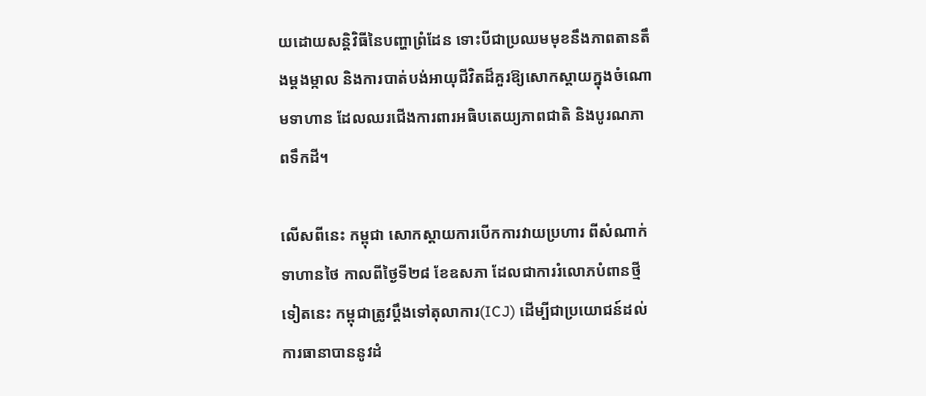យដោយសន្តិវិធីនៃបញ្ហាព្រំដែន ទោះបីជាប្រឈមមុខនឹងភាពតានតឹងម្តងម្កាល និងការបាត់បង់អាយុជីវិតដ៏គួរឱ្យសោកស្ដាយក្នុងចំណោមទាហាន ដែលឈរជើងការពារអធិបតេយ្យភាពជាតិ និងបូរណភាពទឹកដី។

លើសពីនេះ កម្ពុជា សោកស្ដាយការបើកការវាយប្រហារ ពីសំណាក់ទាហានថៃ កាលពីថ្ងៃទី២៨ ខែឧសភា ដែលជាការរំលោភបំពានថ្មីទៀតនេះ កម្ពុជាត្រូវប្តឹងទៅតុលាការ(ICJ) ដើម្បីជាប្រយោជន៍ដល់ការធានាបាននូវដំ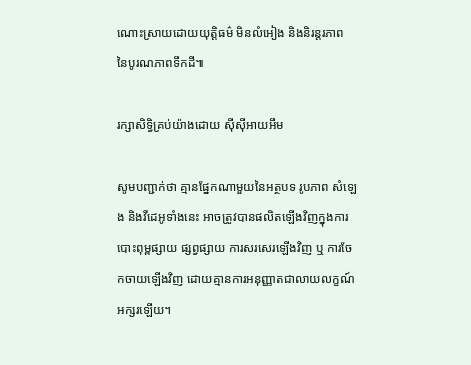ណោះស្រាយដោយយុត្តិធម៌ មិនលំអៀង និងនិរន្តរភាព នៃបូរណភាពទឹកដី៕

រក្សាសិទ្វិគ្រប់យ៉ាងដោយ ស៊ីស៊ីអាយអឹម

សូមបញ្ជាក់ថា គ្មានផ្នែកណាមួយនៃអត្ថបទ រូបភាព សំឡេង និងវីដេអូទាំងនេះ អាចត្រូវបានផលិតឡើងវិញក្នុងការបោះពុម្ពផ្សាយ ផ្សព្វផ្សាយ ការសរសេរឡើងវិញ ឬ ការចែកចាយឡើងវិញ ដោយគ្មានការអនុញ្ញាតជាលាយលក្ខណ៍អក្សរឡើយ។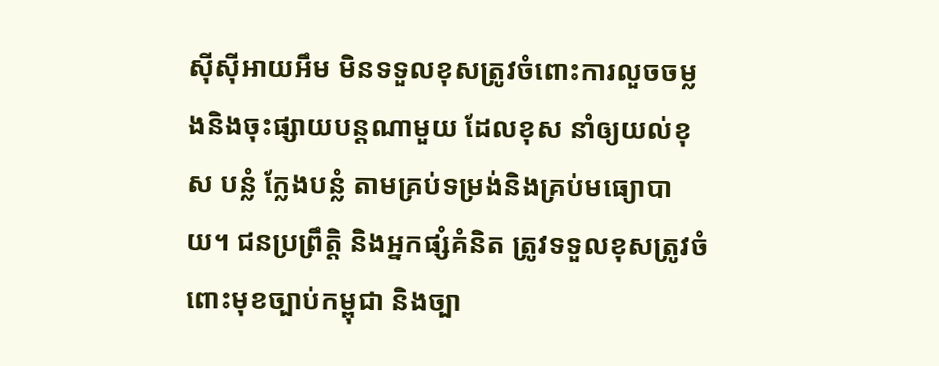ស៊ីស៊ីអាយអឹម មិនទទួលខុសត្រូវចំពោះការលួចចម្លងនិងចុះផ្សាយបន្តណាមួយ ដែលខុស នាំឲ្យយល់ខុស បន្លំ ក្លែងបន្លំ តាមគ្រប់ទម្រង់និងគ្រប់មធ្យោបាយ។ ជនប្រព្រឹត្តិ និងអ្នកផ្សំគំនិត ត្រូវទទួលខុសត្រូវចំពោះមុខច្បាប់កម្ពុជា និងច្បា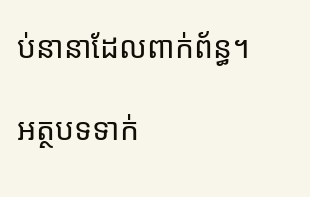ប់នានាដែលពាក់ព័ន្ធ។

អត្ថបទទាក់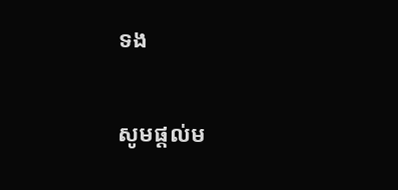ទង

សូមផ្ដល់ម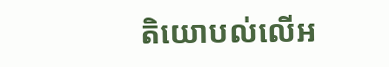តិយោបល់លើអ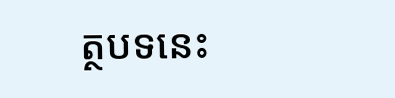ត្ថបទនេះ